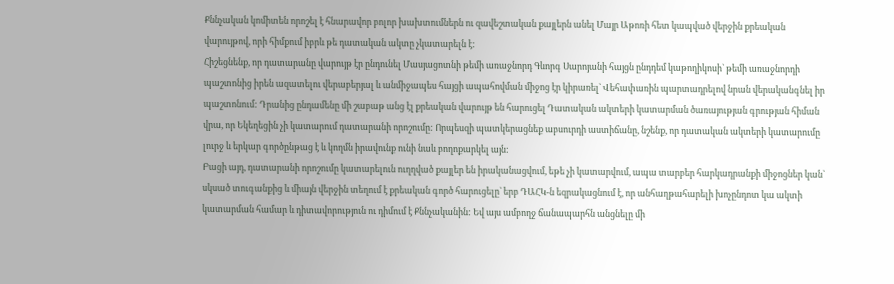Քննչական կոմիտեն որոշել է հնարավոր բոլոր խախտումներն ու զավեշտական քայլերն անել Մայր Աթոռի հետ կապված վերջին քրեական վարույթով, որի հիմքում իբրև թե դատական ակտը չկատարելն է:
Հիշեցնենք, որ դատարանը վարույթ էր ընդունել Մասյացոտնի թեմի առաջնորդ Գևորգ Սարոյանի հայցն ընդդեմ կաթողիկոսի` թեմի առաջնորդի պաշտոնից իրեն ազատելու վերաբերյալ և անմիջապես հայցի ապահովման միջոց էր կիրառել` Վեհափառին պարտադրելով նրան վերականգնել իր պաշտոնում: Դրանից ընդամենը մի շաբաթ անց էլ քրեական վարույթ են հարուցել Դատական ակտերի կատարման ծառայության գրության հիման վրա, որ Եկեղեցին չի կատարում դատարանի որոշումը: Որպեսզի պատկերացնեք աբսուրդի աստիճանը, նշենք, որ դատական ակտերի կատարումը լուրջ և երկար գործընթաց է և կողմն իրավունք ունի նաև բողոքարկել այն:
Բացի այդ, դատարանի որոշումը կատարելուն ուղղված քայլեր են իրականացվում, եթե չի կատարվում, ապա տարբեր հարկադրանքի միջոցներ կան` սկսած տուգանքից և միայն վերջին տեղում է քրեական գործ հարուցելը` երբ ԴԱՀԿ-ն եզրակացնում է, որ անհաղթահարելի խոչընդոտ կա ակտի կատարման համար և դիտավորություն ու դիմում է Քննչականին: Եվ այս ամբողջ ճանապարհն անցնելը մի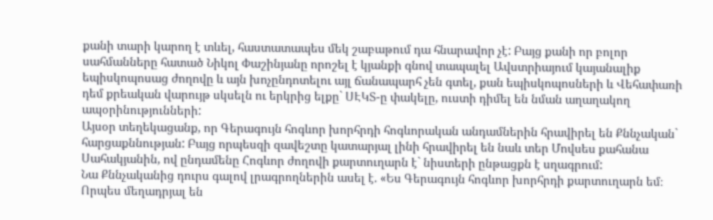քանի տարի կարող է տևել, հաստատապես մեկ շաբաթում դա հնարավոր չէ: Բայց քանի որ բոլոր սահմանները հատած Նիկոլ Փաշինյանը որոշել է կյանքի գնով տապալել Ավստրիայում կայանալիք եպիսկոպոսաց ժողովը և այն խոչընդոտելու այլ ճանապարհ չեն գտել, քան եպիսկոպոսների և Վեհափառի դեմ քրեական վարույթ սկսելն ու երկրից ելքը` ՍԷԿՏ-ը փակելը, ուստի դիմել են նման աղաղակող ապօրինությունների:
Այսօր տեղեկացանք, որ Գերագույն հոգևոր խորհրդի հոգևորական անդամներին հրավիրել են Քննչական` հարցաքննության: Բայց որպեսզի զավեշտը կատարյալ լինի հրավիրել են նաև տեր Մովսես քահանա Սահակյանին, ով ընդամենը Հոգևոր ժողովի քարտուղարն է` նիստերի ընթացքն է սղագրում:
Նա Քննչականից դուրս գալով լրագրողներին ասել է. «Ես Գերագույն հոգևոր խորհրդի քարտուղարն եմ։ Որպես մեղադրյալ են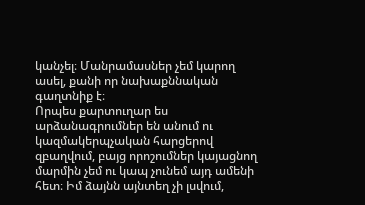կանչել։ Մանրամասներ չեմ կարող ասել, քանի որ նախաքննական գաղտնիք է։
Որպես քարտուղար ես արձանագրումներ են անում ու կազմակերպչական հարցերով զբաղվում, բայց որոշումներ կայացնող մարմին չեմ ու կապ չունեմ այդ ամենի հետ։ Իմ ձայնն այնտեղ չի լսվում,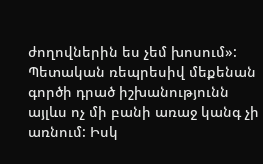ժողովներին ես չեմ խոսում»:
Պետական ռեպրեսիվ մեքենան գործի դրած իշխանությունն այլևս ոչ մի բանի առաջ կանգ չի առնում: Իսկ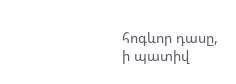հոգևոր դասը, ի պատիվ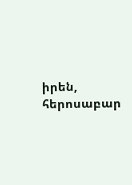իրեն, հերոսաբար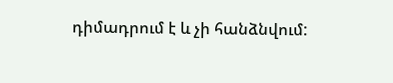դիմադրում է և չի հանձնվում: